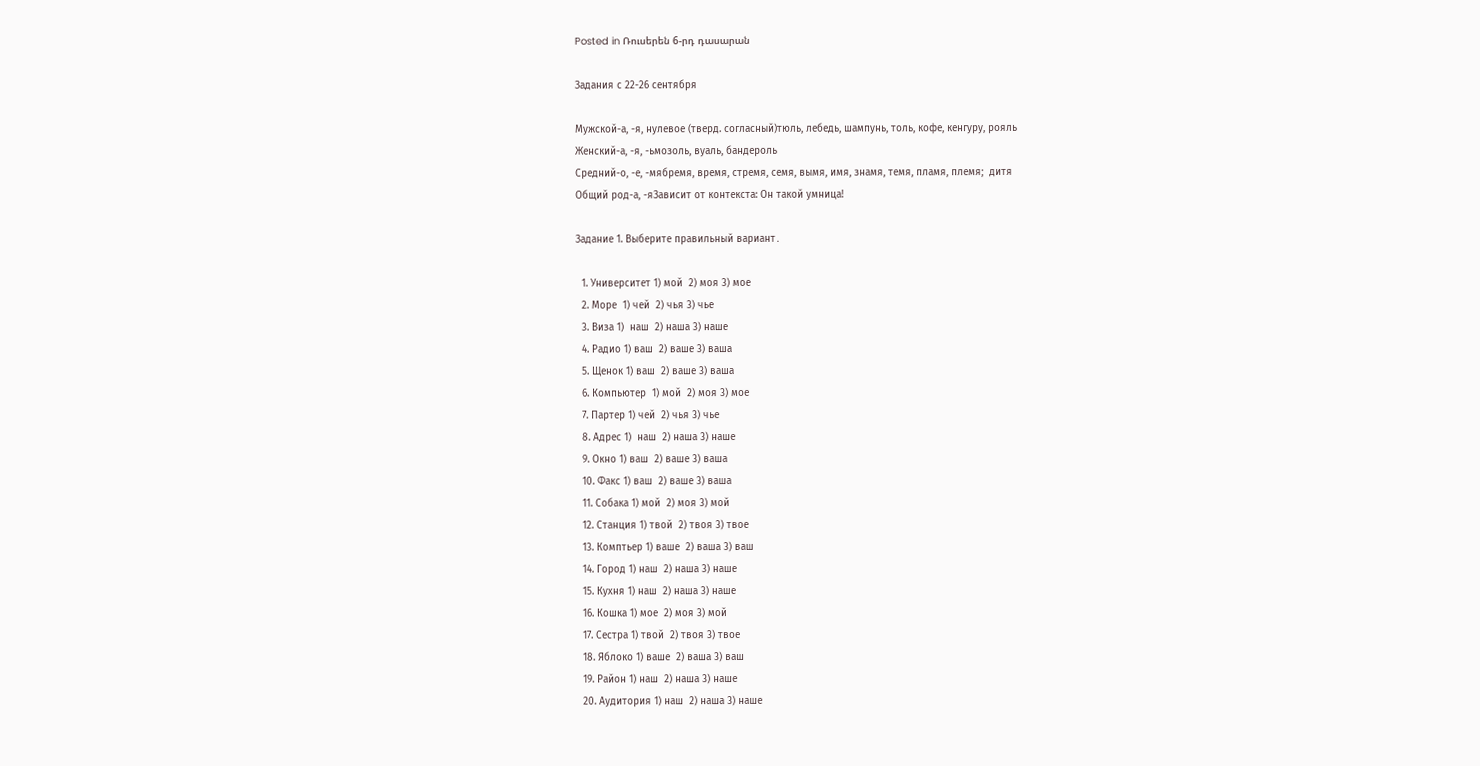Posted in Ռուսերեն 6-րդ դասարան

Задания с 22-26 сентября

Мужской-а, -я, нулевое (тверд. согласный)тюль, лебедь, шампунь, толь, кофе, кенгуру, рояль
Женский-а, -я, -ьмозоль, вуаль, бандероль
Средний-о, -е, -мябремя, время, стремя, семя, вымя, имя, знамя, темя, пламя, племя;  дитя
Общий род-а, -яЗависит от контекста: Он такой умница!

Задание 1. Выберите правильный вариант․

  1. Университет 1) мой  2) моя 3) мое
  2. Море  1) чей  2) чья 3) чье
  3. Виза 1)  наш  2) наша 3) наше
  4. Радио 1) ваш  2) ваше 3) ваша
  5. Щенок 1) ваш  2) ваше 3) ваша
  6. Компьютер  1) мой  2) моя 3) мое
  7. Партер 1) чей  2) чья 3) чье
  8. Адрес 1)  наш  2) наша 3) наше
  9. Окно 1) ваш  2) ваше 3) ваша
  10. Факс 1) ваш  2) ваше 3) ваша
  11. Собака 1) мой  2) моя 3) мой
  12. Станция 1) твой  2) твоя 3) твое
  13. Комптьер 1) ваше  2) ваша 3) ваш
  14. Город 1) наш  2) наша 3) наше
  15. Кухня 1) наш  2) наша 3) наше
  16. Кошка 1) мое  2) моя 3) мой
  17. Сестра 1) твой  2) твоя 3) твое
  18. Яблоко 1) ваше  2) ваша 3) ваш
  19. Район 1) наш  2) наша 3) наше
  20. Аудитория 1) наш  2) наша 3) наше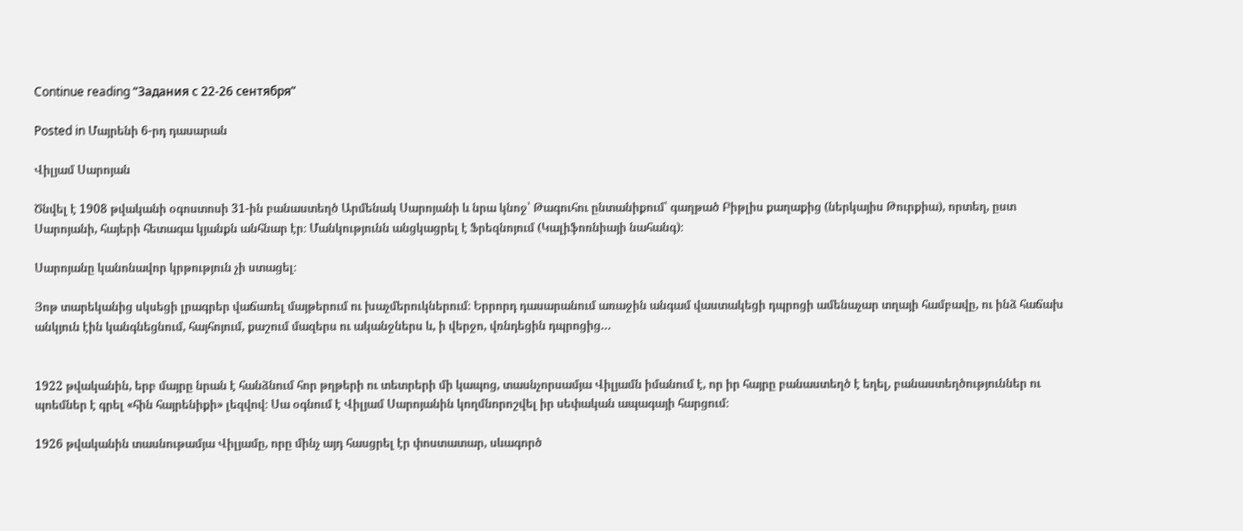Continue reading “Задания с 22-26 сентября”

Posted in Մայրենի 6-րդ դասարան

Վիլյամ Սարոյան

Ծնվել է 1908 թվականի օգոստոսի 31-ին բանաստեղծ Արմենակ Սարոյանի և նրա կնոջ՝ Թագուհու ընտանիքում՝ գաղթած Բիթլիս քաղաքից (ներկայիս Թուրքիա), որտեղ, ըստ Սարոյանի, հայերի հետագա կյանքն անհնար էր։ Մանկությունն անցկացրել է Ֆրեզնոյում (Կալիֆոռնիայի նահանգ)։

Սարոյանը կանոնավոր կրթություն չի ստացել։

Յոթ տարեկանից սկսեցի լրագրեր վաճառել մայթերում ու խաչմերուկներում։ Երրորդ դասարանում առաջին անգամ վաստակեցի դպրոցի ամենաչար տղայի համբավը, ու ինձ հաճախ անկյուն էին կանգնեցնում, հայհոյում, քաշում մազերս ու ականջներս և, ի վերջո, վռնդեցին դպրոցից…


1922 թվականին, երբ մայրը նրան է հանձնում հոր թղթերի ու տետրերի մի կապոց, տասնչորսամյա Վիլյամն իմանում է, որ իր հայրը բանաստեղծ է եղել, բանաստեղծություններ ու պոեմներ է գրել «հին հայրենիքի» լեզվով։ Սա օգնում է Վիլյամ Սարոյանին կողմնորոշվել իր սեփական ապագայի հարցում։

1926 թվականին տասնութամյա Վիլյամը, որը մինչ այդ հասցրել էր փոստատար, սևագործ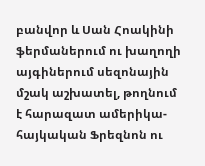բանվոր և Սան Հոակինի ֆերմաներում ու խաղողի այգիներում սեզոնային մշակ աշխատել, թողնում է հարազատ ամերիկա-հայկական Ֆրեզնոն ու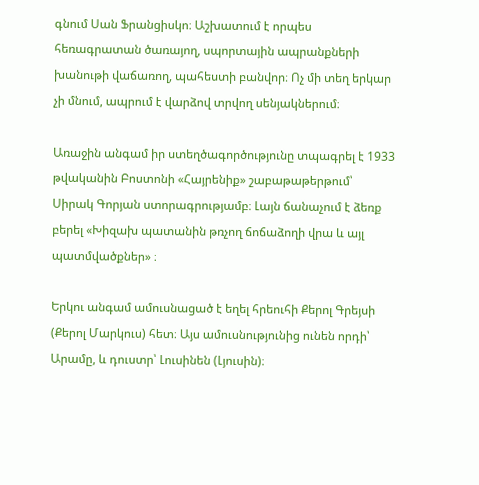գնում Սան Ֆրանցիսկո։ Աշխատում է որպես հեռագրատան ծառայող, սպորտային ապրանքների խանութի վաճառող, պահեստի բանվոր։ Ոչ մի տեղ երկար չի մնում, ապրում է վարձով տրվող սենյակներում։

Առաջին անգամ իր ստեղծագործությունը տպագրել է 1933 թվականին Բոստոնի «Հայրենիք» շաբաթաթերթում՝ Սիրակ Գորյան ստորագրությամբ։ Լայն ճանաչում է ձեռք բերել «Խիզախ պատանին թռչող ճոճաձողի վրա և այլ պատմվածքներ» ։

Երկու անգամ ամուսնացած է եղել հրեուհի Քերոլ Գրեյսի (Քերոլ Մարկուս) հետ։ Այս ամուսնությունից ունեն որդի՝ Արամը, և դուստր՝ Լուսինեն (Լյուսին)։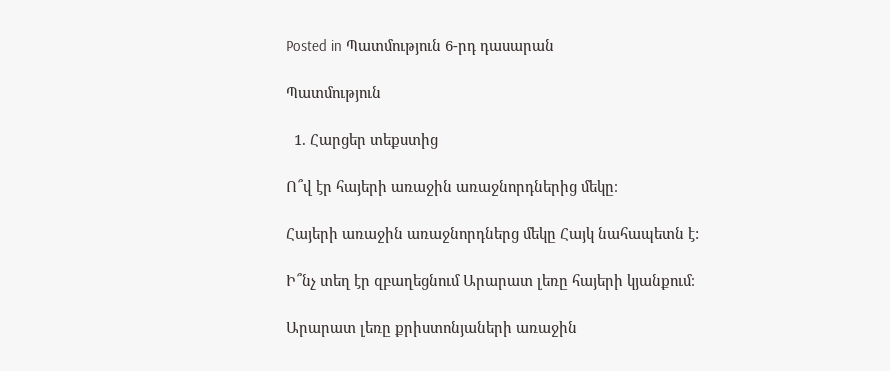Posted in Պատմություն 6-րդ դասարան

Պատմություն

  1. Հարցեր տեքստից

Ո՞վ էր հայերի առաջին առաջնորդներից մեկը։

Հայերի առաջին առաջնորդներց մեկը Հայկ նահապետն է:

Ի՞նչ տեղ էր զբաղեցնում Արարատ լեռը հայերի կյանքում։

Արարատ լեռը քրիստոնյաների առաջին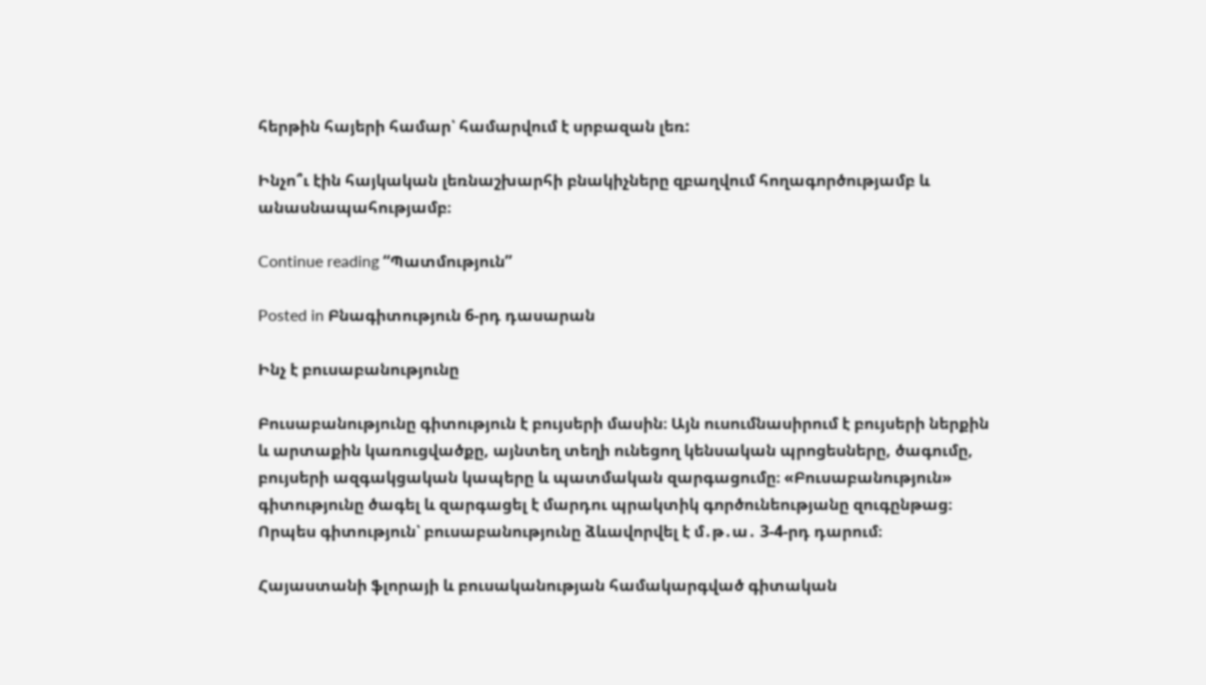հերթին հայերի համար՝ համարվում է սրբազան լեռ:

Ինչո՞ւ էին հայկական լեռնաշխարհի բնակիչները զբաղվում հողագործությամբ և անասնապահությամբ։

Continue reading “Պատմություն”

Posted in Բնագիտություն 6-րդ դասարան

Ինչ է բուսաբանությունը

Բուսաբանությունը գիտություն է բույսերի մասին։ Այն ուսումնասիրում է բույսերի ներքին և արտաքին կառուցվածքը, այնտեղ տեղի ունեցող կենսական պրոցեսները, ծագումը, բույսերի ազգակցական կապերը և պատմական զարգացումը։ «Բուսաբանություն» գիտությունը ծագել և զարգացել է մարդու պրակտիկ գործունեությանը զուգընթաց։ Որպես գիտություն՝ բուսաբանությունը ձևավորվել է մ․թ․ա․ 3-4-րդ դարում։

Հայաստանի ֆլորայի և բուսականության համակարգված գիտական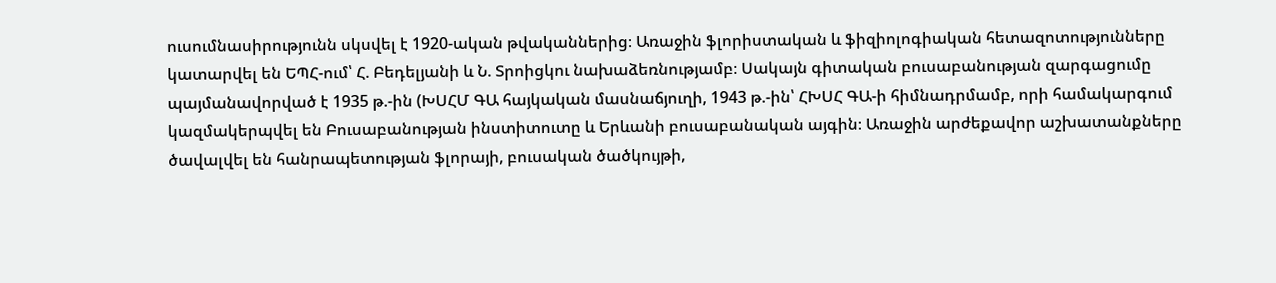ուսումնասիրությունն սկսվել է 1920-ական թվականներից։ Առաջին ֆլորիստական և ֆիզիոլոգիական հետազոտությունները կատարվել են ԵՊՀ-ում՝ Հ. Բեդելյանի և Ն. Տրոիցկու նախաձեռնությամբ։ Սակայն գիտական բուսաբանության զարգացումը պայմանավորված է 1935 թ.-ին (ԽՍՀՄ ԳԱ հայկական մասնաճյուղի, 1943 թ.-ին՝ ՀԽՍՀ ԳԱ-ի հիմնադրմամբ, որի համակարգում կազմակերպվել են Բուսաբանության ինստիտուտը և Երևանի բուսաբանական այգին։ Առաջին արժեքավոր աշխատանքները ծավալվել են հանրապետության ֆլորայի, բուսական ծածկույթի,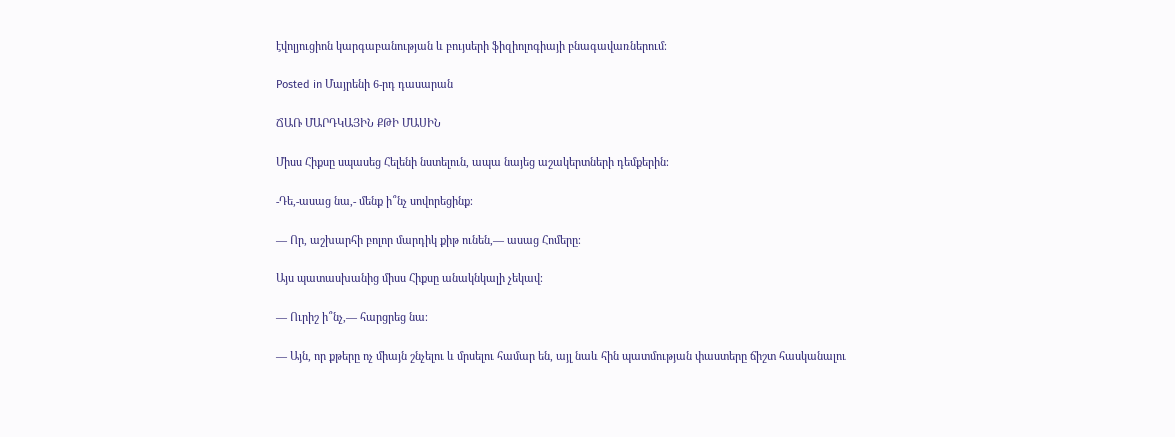էվոլյուցիոն կարգաբանության և բույսերի ֆիզիոլոգիայի բնագավառներում։

Posted in Մայրենի 6-րդ դասարան

ՃԱՌ ՄԱՐԴԿԱՅԻՆ ՔԹԻ ՄԱՍԻՆ

Միսս Հիքսը սպասեց Հելենի նստելուն, ապա նայեց աշակերտների դեմքերին։

-Դե,-ասաց նա,- մենք ի՞նչ սովորեցինք։

— Որ, աշխարհի բոլոր մարդիկ քիթ ունեն,— ասաց Հոմերը։

Այս պատասխանից միսս Հիքսը անակնկալի չեկավ։

— Ուրիշ ի՞նչ,— հարցրեց նա։

— Այն, որ քթերը ոչ միայն շնչելու և մրսելու համար են, այլ նաև հին պատմության փաստերը ճիշտ հասկանալու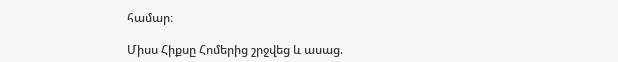համար։

Միսս Հիքսը Հոմերից շրջվեց և ասաց.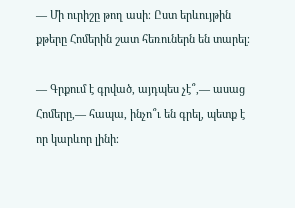— Մի ուրիշը թող ասի։ Ըստ երևույթին քթերը Հոմերին շատ հեռուներն են տարել։

— Գրքում է գրված, այդպես չէ՞,— ասաց Հոմերը,— հապա, ինչո՞ւ են գրել, պետք է որ կարևոր լինի։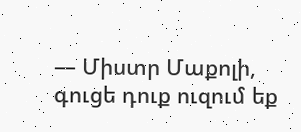— Միստր Մաքոլի, գուցե դուք ուզում եք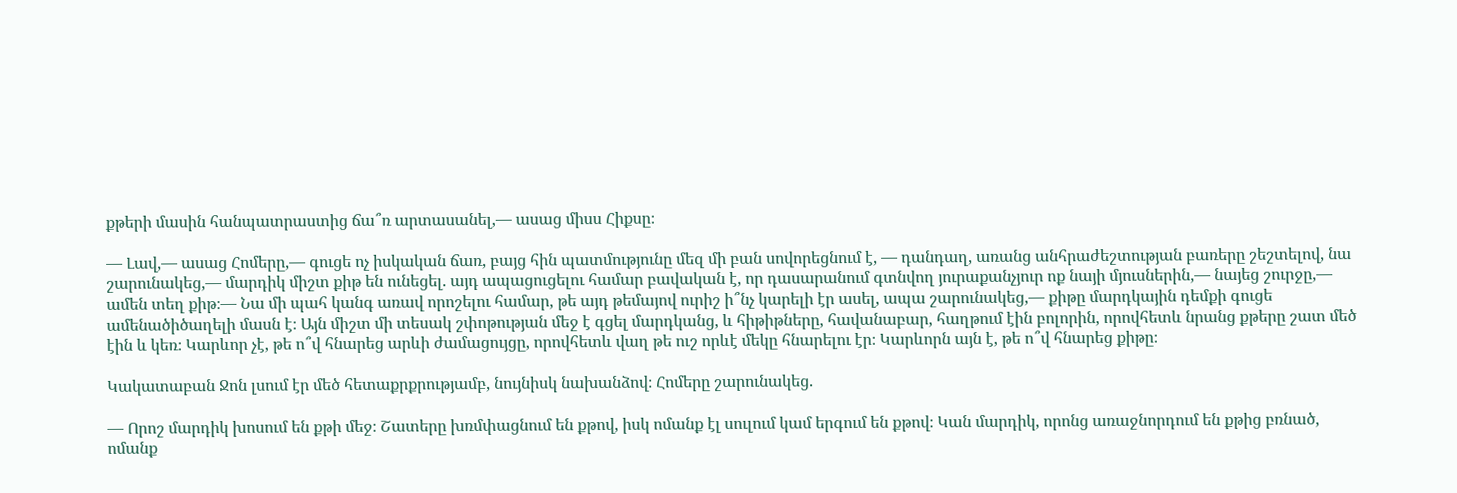քթերի մասին հանպատրաստից ճա՞ռ արտասանել,— ասաց միսս Հիքսը։

— Լավ,— ասաց Հոմերը,— գուցե ոչ իսկական ճառ, բայց հին պատմությունը մեզ մի բան սովորեցնում է, — դանդաղ, առանց անհրաժեշտության բառերը շեշտելով, նա շարունակեց,— մարդիկ միշտ քիթ են ունեցել. այդ ապացուցելու համար բավական է, որ դասարանում գտնվող յուրաքանչյուր ոք նայի մյուսներին,— նայեց շուրջը,— ամեն տեղ քիթ։— Նա մի պահ կանգ առավ որոշելու համար, թե այդ թեմայով ուրիշ ի՞նչ կարելի էր ասել, ապա շարունակեց,— քիթը մարդկային դեմքի գուցե ամենածիծաղելի մասն է։ Այն միշտ մի տեսակ շփոթության մեջ է գցել մարդկանց, և հիթիթները, հավանաբար, հաղթում էին բոլորին, որովհետև նրանց քթերը շատ մեծ էին և կեռ։ Կարևոր չէ, թե ո՞վ հնարեց արևի ժամացույցը, որովհետև վաղ թե ուշ որևէ մեկը հնարելու էր։ Կարևորն այն է, թե ո՞վ հնարեց քիթը։

Կակատաբան Ջոն լսում էր մեծ հետաքրքրությամբ, նույնիսկ նախանձով։ Հոմերը շարունակեց.

— Որոշ մարդիկ խոսում են քթի մեջ։ Շատերը խռմփացնում են քթով, իսկ ոմանք էլ սուլում կամ երգում են քթով։ Կան մարդիկ, որոնց առաջնորդում են քթից բռնած, ոմանք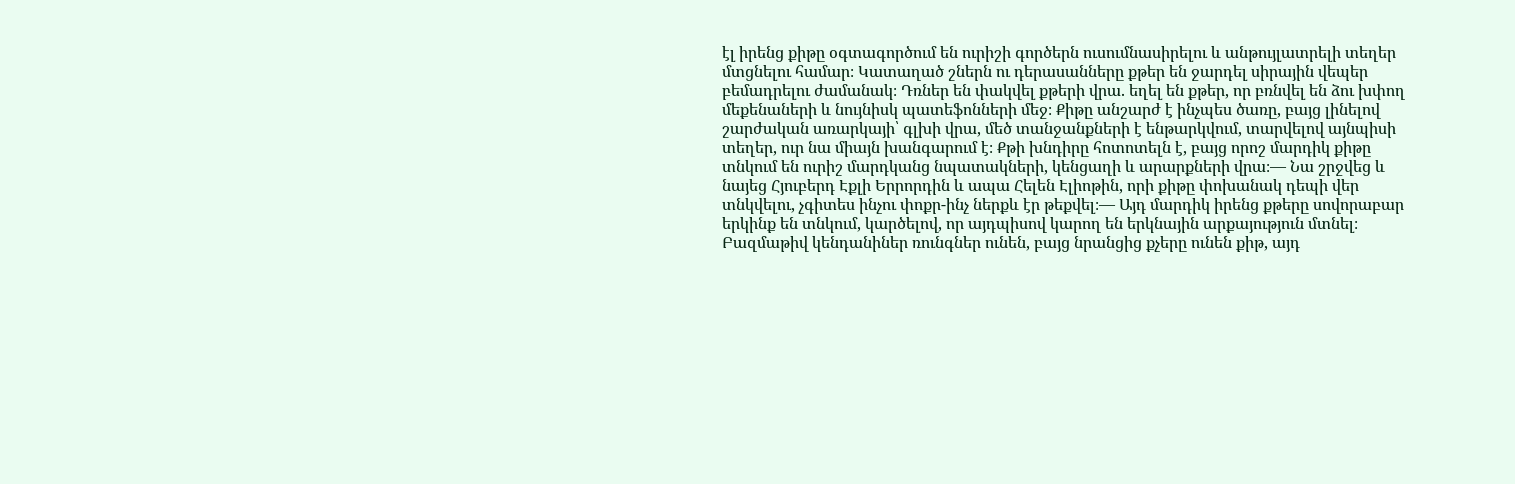էլ իրենց քիթը օգտագործում են ուրիշի գործերն ուսումնասիրելու և անթույլատրելի տեղեր մտցնելու համար։ Կատաղած շներն ու դերասանները քթեր են ջարդել սիրային վեպեր բեմադրելու ժամանակ։ Դռներ են փակվել քթերի վրա. եղել են քթեր, որ բռնվել են ձու խփող մեքենաների և նույնիսկ պատեֆոնների մեջ։ Քիթը անշարժ է ինչպես ծառը, բայց լինելով շարժական առարկայի՝ գլխի վրա, մեծ տանջանքների է ենթարկվում, տարվելով այնպիսի տեղեր, ուր նա միայն խանգարում է։ Քթի խնդիրը հոտոտելն է, բայց որոշ մարդիկ քիթը տնկում են ուրիշ մարդկանց նպատակների, կենցաղի և արարքների վրա։— Նա շրջվեց և նայեց Հյուբերդ Էքլի Երրորդին և ապա Հելեն Էլիոթին, որի քիթը փոխանակ դեպի վեր տնկվելու, չգիտես ինչու փոքր-ինչ ներքև էր թեքվել։— Այդ մարդիկ իրենց քթերը սովորաբար երկինք են տնկում, կարծելով, որ այդպիսով կարող են երկնային արքայություն մտնել։ Բազմաթիվ կենդանիներ ռունգներ ունեն, բայց նրանցից քչերը ունեն քիթ, այդ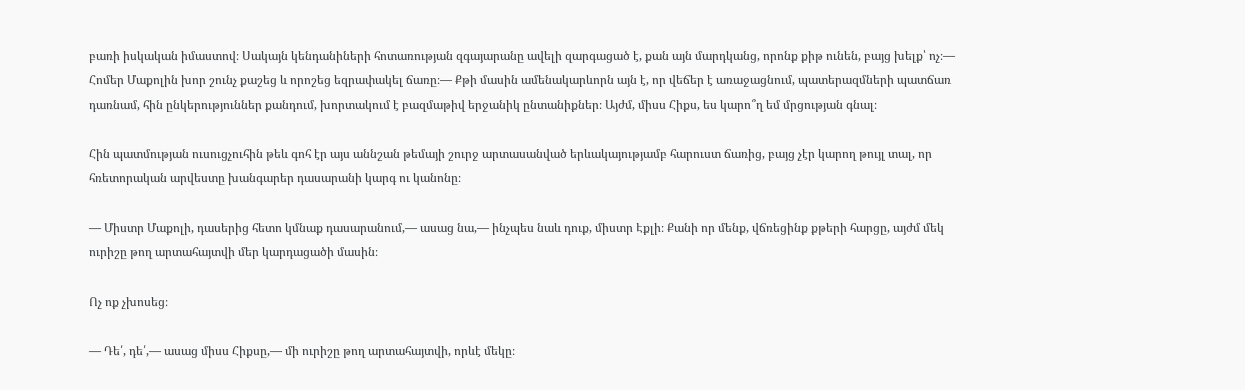բառի իսկական իմաստով։ Սակայն կենդանիների հոտառության զգայարանը ավելի զարգացած է, քան այն մարդկանց, որոնք քիթ ունեն, բայց խելք՝ ոչ։— Հոմեր Մաքոլին խոր շունչ քաշեց և որոշեց եզրափակել ճառը։— Քթի մասին ամենակարևորն այն է, որ վեճեր է առաջացնում, պատերազմների պատճառ դառնամ, հին ընկերություններ քանդում, խորտակում է բազմաթիվ երջանիկ ընտանիքներ։ Այժմ, միսս Հիքս, ես կարո՞ղ եմ մրցության գնալ։

Հին պատմության ուսուցչուհին թեև գոհ էր այս աննշան թեմայի շուրջ արտասանված երևակայությամբ հարուստ ճառից, բայց չէր կարող թույլ տալ, որ հռետորական արվեստը խանգարեր դասարանի կարգ ու կանոնը։

— Միստր Մաքոլի, դասերից հետո կմնաք դասարանում,— ասաց նա,— ինչպես նաև դուք, միստր Էքլի։ Քանի որ մենք, վճռեցինք քթերի հարցը, այժմ մեկ ուրիշը թող արտահայտվի մեր կարդացածի մասին։

Ոչ ոք չխոսեց։

— Դե՛, դե՛,— ասաց միսս Հիքսը,— մի ուրիշը թող արտահայտվի, որևէ մեկը։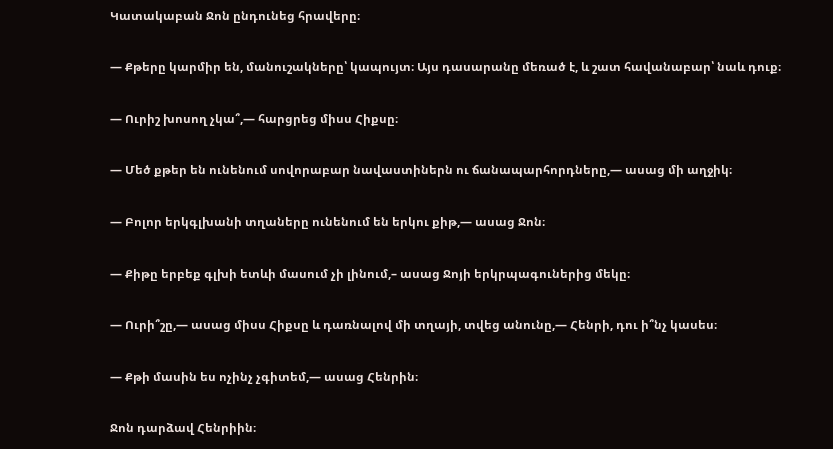Կատակաբան Ջոն ընդունեց հրավերը։

— Քթերը կարմիր են, մանուշակները՝ կապույտ։ Այս դասարանը մեռած է, և շատ հավանաբար՝ նաև դուք։

— Ուրիշ խոսող չկա՞,— հարցրեց միսս Հիքսը։

— Մեծ քթեր են ունենում սովորաբար նավաստիներն ու ճանապարհորդները,— ասաց մի աղջիկ։

— Բոլոր երկգլխանի տղաները ունենում են երկու քիթ,— ասաց Ջոն։

— Քիթը երբեք գլխի ետևի մասում չի լինում,– ասաց Ջոյի երկրպագուներից մեկը։

— Ուրի՞շը,— ասաց միսս Հիքսը և դառնալով մի տղայի, տվեց անունը,— Հենրի, դու ի՞նչ կասես։

— Քթի մասին ես ոչինչ չգիտեմ,— ասաց Հենրին։

Ջոն դարձավ Հենրիին։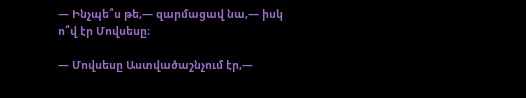— Ինչպե՞ս թե,— զարմացավ նա,— իսկ ո՞վ էր Մովսեսը։

— Մովսեսը Աստվածաշնչում էր,—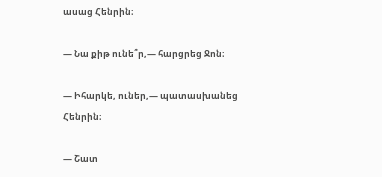ասաց Հենրին։

— Նա քիթ ունե՞ր,— հարցրեց Ջոն։

— Իհարկե, ուներ,— պատասխանեց Հենրին։

— Շատ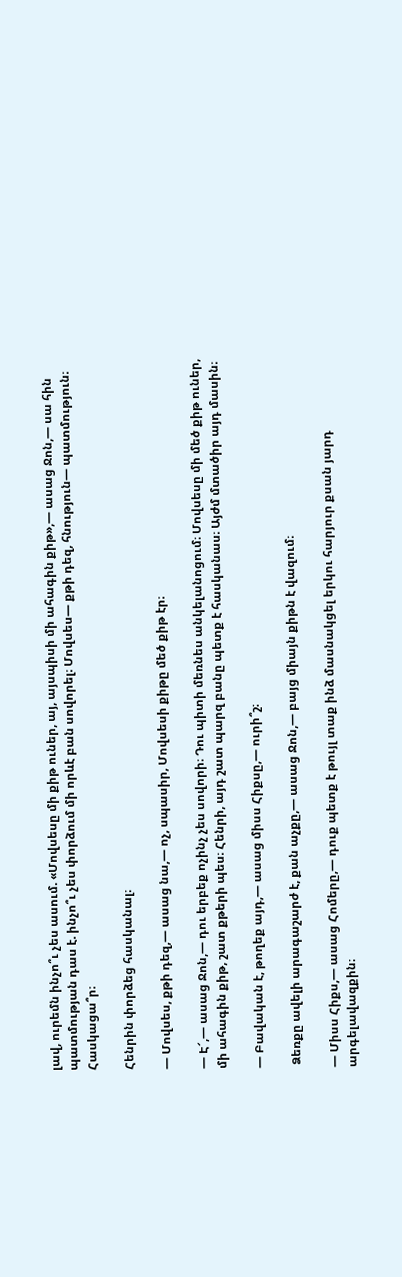լավ, ուրեմն ինչո՞ւ չես ասում. «Մովսեսը մի քիթ ուներ, այ, այսպիսի մի ահագին քիթ»,— ասաց Ջոն,— սա հին պատմության դաս է. ինչո՞ւ չես փորձում մի որևէ բան սովորել։ Մովսես— քթի դեզ, հնություն— պատմություն։ Հասկացա՞ր։

Հենրին փորձեց հասկանալ։

— Մովսես, քթի դեզ,— ասաց նա,— ոչ, սպասիր, Մովսեսի քիթը մեծ քիթ էր։

— Է՜,— ասաց Ջոն,— դու երբեք ոչինչ չես սովորի։ Դու պիտի մեռնես անկելանոցում։ Մովսեսը մի մեծ քիթ ուներ, մի ահագին քիթ, շատ քթերի պես։ Հենրի, այդ շատ պարզ բանը պետք է հասկանաս։ Այժմ մտածիր այդ մասին։

— Բավական է, թողեք այդ,— ասաց միսս Հիքսը,— ուրի՞շ։

 Ձեռքը ավելի արագաշարժ է, քան աչքը,— ասաց Ջոն,— բայց միայն քիթն է վազում։

— Միսս Հիքս,— ասաց Հոմերը,— դուք պետք է թույլ տաք ինձ մասնակցել երկու հարյուր քսան յարդ արգելավազքին։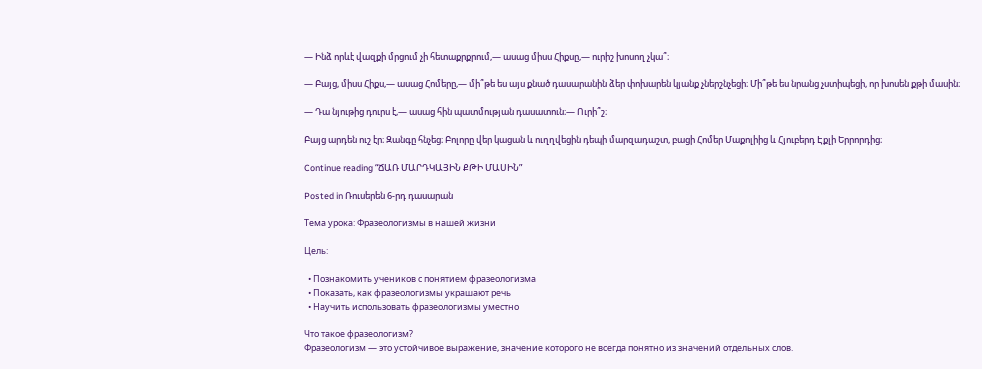— Ինձ որևէ վազքի մրցում չի հետաքրքրում,— ասաց միսս Հիքսը,— ուրիշ խոսող չկա՞։

— Բայց, միսս Հիքս,— ասաց Հոմերը,— մի՞թե ես այս քնած դասարանին ձեր փոխարեն կյանք չներշնչեցի։ Մի՞թե ես նրանց չստիպեցի, որ խոսեն քթի մասին։

— Դա նյութից դուրս է,— ասաց հին պատմության դասատուն։— Ուրի՞շ։

Բայց արդեն ուշ էր։ Զանգը հնչեց։ Բոլորը վեր կացան և ուղղվեցին դեպի մարզադաշտ, բացի Հոմեր Մաքոլիից և Հյուբերդ Էքլի Երրորդից։

Continue reading “ՃԱՌ ՄԱՐԴԿԱՅԻՆ ՔԹԻ ՄԱՍԻՆ”

Posted in Ռուսերեն 6-րդ դասարան

Тема урока: Фразеологизмы в нашей жизни

Цель:

  • Познакомить учеников с понятием фразеологизма
  • Показать, как фразеологизмы украшают речь
  • Научить использовать фразеологизмы уместно

Что такое фразеологизм?
Фразеологизм — это устойчивое выражение, значение которого не всегда понятно из значений отдельных слов.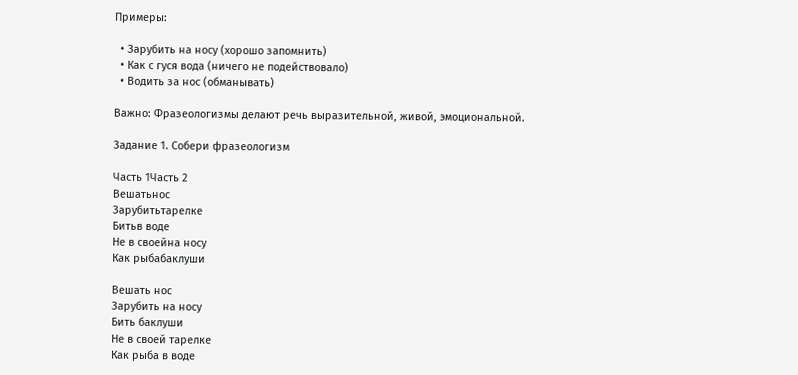Примеры:

  • Зарубить на носу (хорошо запомнить)
  • Как с гуся вода (ничего не подействовало)
  • Водить за нос (обманывать)

Важно: Фразеологизмы делают речь выразительной, живой, эмоциональной.

Задание 1. Собери фразеологизм

Часть 1Часть 2
Вешатьнос
Зарубитьтарелке
Битьв воде
Не в своейна носу
Как рыбабаклуши

Вешать нос
Зарубить на носу
Бить баклуши
Не в своей тарелке
Как рыба в воде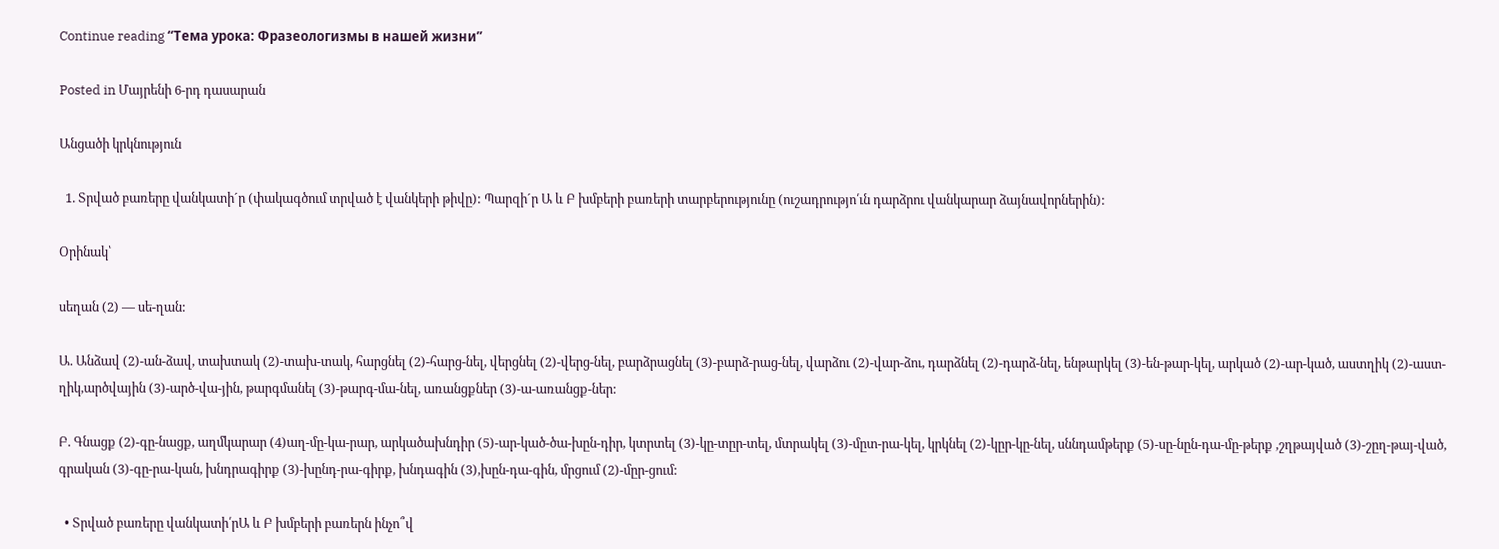Continue reading “Тема урока: Фразеологизмы в нашей жизни”

Posted in Մայրենի 6-րդ դասարան

Անցածի կրկնություն

  1. Տրված բառերը վանկատի´ր (փակագծում տրված է վանկերի թիվը): Պարզի´ր Ա և Բ խմբերի բառերի տարբերությունը (ուշադրությո՛ւն դարձրու վանկարար ձայնավորներին):

Օրինակ՝

սեղան (2) — սե-ղան:

Ա. Անձավ (2)-ան-ձավ, տախտակ (2)-տախ-տակ, հարցնել (2)-հարց-նել, վերցնել (2)-վերց-նել, բարձրացնել (3)-բարձ-րաց-նել, վարձու (2)-վար-ձու, դարձնել (2)-դարձ-նել, ենթարկել (3)-են-թար-կել, արկած (2)-ար-կած, աստղիկ (2)-աստ-ղիկ,արծվային (3)-արծ-վա-յին, թարգմանել (3)-թարգ-մա-նել, առանցքներ (3)-ա-առանցք-ներ:

Բ. Գնացք (2)-գը-նացք, աղմկարար (4)աղ-մը-կա-րար, արկածախնդիր (5)-ար-կած-ծա-խըն-դիր, կտրտել (3)-կը-տըր-տել, մտրակել (3)-մըտ-րա-կել, կրկնել (2)-կըր-կը-նել, սննդամթերք (5)-սը-նըն-դա-մը-թերք ,շղթայված (3)-շըղ-թայ-ված, գրական (3)-գը-րա-կան, խնդրագիրք (3)-խընդ-րա-գիրք, խնդագին (3),խըն-դա-գին, մրցում (2)-մըր-ցում:

  • Տրված բառերը վանկատի՛րԱ և Բ խմբերի բառերն ինչո՞վ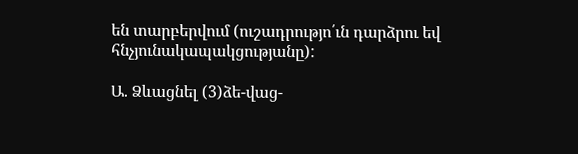են տարբերվում (ուշադրությո՛ւն դարձրու եվ հնչյունակապակցությանը):

Ա. Ձևացնել (3)ձե-վաց-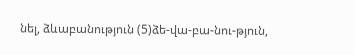նել, ձևաբանություն (5)ձե-վա-բա-նու-թյուն,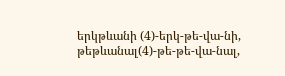երկթևանի (4)-երկ-թե-վա-նի, թեթևանալ(4)-թե-թե-վա-նալ,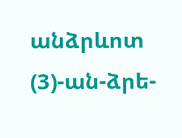անձրևոտ (3)-ան-ձրե-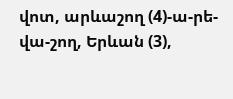վոտ, արևաշող (4)-ա-րե-վա-շող, Երևան (3),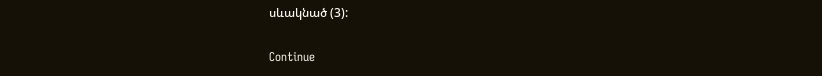սևակնած (3):

Continue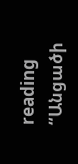reading “Անցածի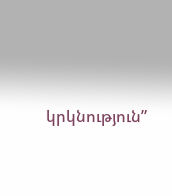կրկնություն”